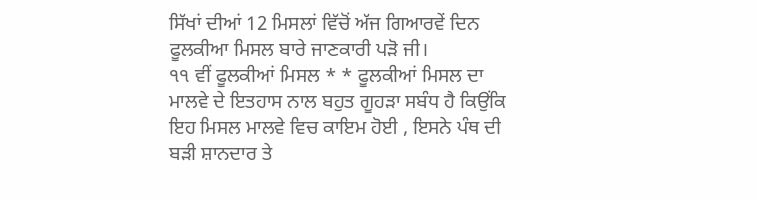ਸਿੱਖਾਂ ਦੀਆਂ 12 ਮਿਸਲਾਂ ਵਿੱਚੋਂ ਅੱਜ ਗਿਆਰਵੇਂ ਦਿਨ ਫੂਲਕੀਆ ਮਿਸਲ ਬਾਰੇ ਜਾਣਕਾਰੀ ਪੜੋ ਜੀ।
੧੧ ਵੀਂ ਫੂਲਕੀਆਂ ਮਿਸਲ * * ਫੂਲਕੀਆਂ ਮਿਸਲ ਦਾ ਮਾਲਵੇ ਦੇ ਇਤਹਾਸ ਨਾਲ ਬਹੁਤ ਗੂਹੜਾ ਸਬੰਧ ਹੈ ਕਿਉਂਕਿ ਇਹ ਮਿਸਲ ਮਾਲਵੇ ਵਿਚ ਕਾਇਮ ਹੋਈ , ਇਸਨੇ ਪੰਥ ਦੀ ਬੜੀ ਸ਼ਾਨਦਾਰ ਤੇ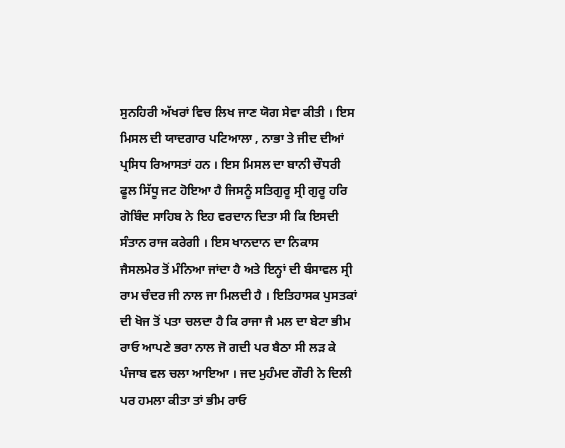ਸੁਨਹਿਰੀ ਅੱਖਰਾਂ ਵਿਚ ਲਿਖ ਜਾਣ ਯੋਗ ਸੇਵਾ ਕੀਤੀ । ਇਸ ਮਿਸਲ ਦੀ ਯਾਦਗਾਰ ਪਟਿਆਲਾ , ਨਾਭਾ ਤੇ ਜੀਦ ਦੀਆਂ ਪ੍ਰਸਿਧ ਰਿਆਸਤਾਂ ਹਨ । ਇਸ ਮਿਸਲ ਦਾ ਬਾਨੀ ਚੌਧਰੀ ਫੂਲ ਸਿੱਧੂ ਜਟ ਹੋਇਆ ਹੈ ਜਿਸਨੂੰ ਸਤਿਗੁਰੂ ਸ੍ਰੀ ਗੁਰੂ ਹਰਿ ਗੋਬਿੰਦ ਸਾਹਿਬ ਨੇ ਇਹ ਵਰਦਾਨ ਦਿਤਾ ਸੀ ਕਿ ਇਸਦੀ ਸੰਤਾਨ ਰਾਜ ਕਰੇਗੀ । ਇਸ ਖਾਨਦਾਨ ਦਾ ਨਿਕਾਸ ਜੈਸਲਮੇਰ ਤੋਂ ਮੰਨਿਆ ਜਾਂਦਾ ਹੈ ਅਤੇ ਇਨ੍ਹਾਂ ਦੀ ਬੰਸਾਵਲ ਸ੍ਰੀ ਰਾਮ ਚੰਦਰ ਜੀ ਨਾਲ ਜਾ ਮਿਲਦੀ ਹੈ । ਇਤਿਹਾਸਕ ਪੁਸਤਕਾਂ ਦੀ ਖੋਜ ਤੋਂ ਪਤਾ ਚਲਦਾ ਹੈ ਕਿ ਰਾਜਾ ਜੈ ਮਲ ਦਾ ਬੇਟਾ ਭੀਮ ਰਾਓ ਆਪਣੇ ਭਰਾ ਨਾਲ ਜੋ ਗਦੀ ਪਰ ਬੈਠਾ ਸੀ ਲੜ ਕੇ ਪੰਜਾਬ ਵਲ ਚਲਾ ਆਇਆ । ਜਦ ਮੁਹੰਮਦ ਗੌਰੀ ਨੇ ਦਿਲੀ ਪਰ ਹਮਲਾ ਕੀਤਾ ਤਾਂ ਭੀਮ ਰਾਓ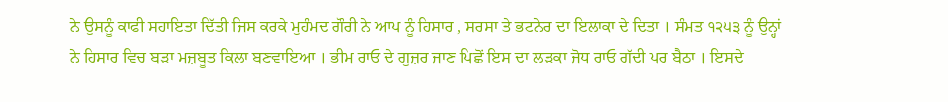ਨੇ ਉਸਨੂੰ ਕਾਫੀ ਸਹਾਇਤਾ ਦਿੱਤੀ ਜਿਸ ਕਰਕੇ ਮੁਹੰਮਦ ਗੌਰੀ ਨੇ ਆਪ ਨੂੰ ਹਿਸਾਰ , ਸਰਸਾ ਤੇ ਭਟਨੇਰ ਦਾ ਇਲਾਕਾ ਦੇ ਦਿਤਾ । ਸੰਮਤ ੧੨੫੩ ਨੂੰ ਉਨ੍ਹਾਂ ਨੇ ਹਿਸਾਰ ਵਿਚ ਬੜਾ ਮਜ਼ਬੂਤ ਕਿਲਾ ਬਣਵਾਇਆ । ਭੀਮ ਰਾਓ ਦੇ ਗੁਜ਼ਰ ਜਾਣ ਪਿਛੋਂ ਇਸ ਦਾ ਲੜਕਾ ਜੋਧ ਰਾਓ ਗੱਦੀ ਪਰ ਬੈਠਾ । ਇਸਦੇ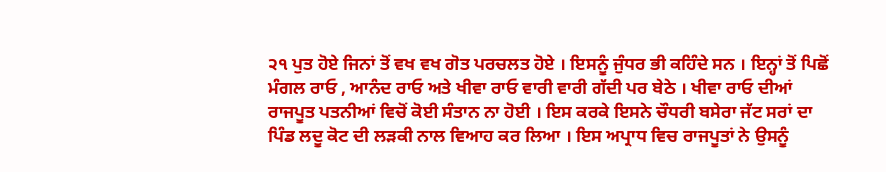੨੧ ਪੁਤ ਹੋਏ ਜਿਨਾਂ ਤੋਂ ਵਖ ਵਖ ਗੋਤ ਪਰਚਲਤ ਹੋਏ । ਇਸਨੂੰ ਜੁੰਧਰ ਭੀ ਕਹਿੰਦੇ ਸਨ । ਇਨ੍ਹਾਂ ਤੋਂ ਪਿਛੋਂ ਮੰਗਲ ਰਾਓ , ਆਨੰਦ ਰਾਓ ਅਤੇ ਖੀਵਾ ਰਾਓ ਵਾਰੀ ਵਾਰੀ ਗੱਦੀ ਪਰ ਬੇਠੇ । ਖੀਵਾ ਰਾਓ ਦੀਆਂ ਰਾਜਪੂਤ ਪਤਨੀਆਂ ਵਿਚੋਂ ਕੋਈ ਸੰਤਾਨ ਨਾ ਹੋਈ । ਇਸ ਕਰਕੇ ਇਸਨੇ ਚੌਧਰੀ ਬਸੇਰਾ ਜੱਟ ਸਰਾਂ ਦਾ ਪਿੰਡ ਲਦੂ ਕੋਟ ਦੀ ਲੜਕੀ ਨਾਲ ਵਿਆਹ ਕਰ ਲਿਆ । ਇਸ ਅਪ੍ਰਾਧ ਵਿਚ ਰਾਜਪੂਤਾਂ ਨੇ ਉਸਨੂੰ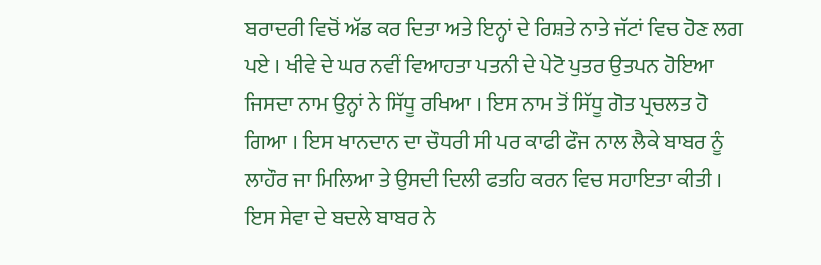ਬਰਾਦਰੀ ਵਿਚੋਂ ਅੱਡ ਕਰ ਦਿਤਾ ਅਤੇ ਇਨ੍ਹਾਂ ਦੇ ਰਿਸ਼ਤੇ ਨਾਤੇ ਜੱਟਾਂ ਵਿਚ ਹੋਣ ਲਗ ਪਏ । ਖੀਵੇ ਦੇ ਘਰ ਨਵੀਂ ਵਿਆਹਤਾ ਪਤਨੀ ਦੇ ਪੇਟੋ ਪੁਤਰ ਉਤਪਨ ਹੋਇਆ ਜਿਸਦਾ ਨਾਮ ਉਨ੍ਹਾਂ ਨੇ ਸਿੱਧੂ ਰਖਿਆ । ਇਸ ਨਾਮ ਤੋਂ ਸਿੱਧੂ ਗੋਤ ਪ੍ਰਚਲਤ ਹੋ ਗਿਆ । ਇਸ ਖਾਨਦਾਨ ਦਾ ਚੌਧਰੀ ਸੀ ਪਰ ਕਾਫੀ ਫੌਜ ਨਾਲ ਲੈਕੇ ਬਾਬਰ ਨੂੰ ਲਾਹੌਰ ਜਾ ਮਿਲਿਆ ਤੇ ਉਸਦੀ ਦਿਲੀ ਫਤਹਿ ਕਰਨ ਵਿਚ ਸਹਾਇਤਾ ਕੀਤੀ । ਇਸ ਸੇਵਾ ਦੇ ਬਦਲੇ ਬਾਬਰ ਨੇ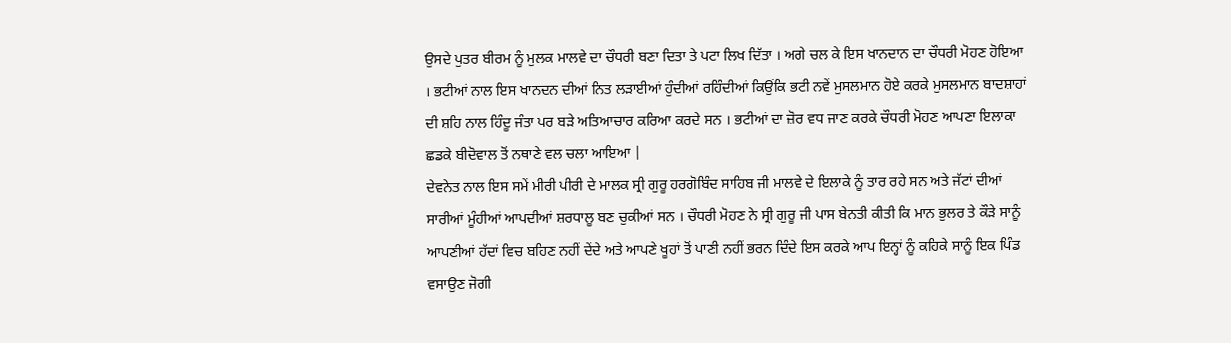ਉਸਦੇ ਪੁਤਰ ਬੀਰਮ ਨੂੰ ਮੁਲਕ ਮਾਲਵੇ ਦਾ ਚੌਧਰੀ ਬਣਾ ਦਿਤਾ ਤੇ ਪਟਾ ਲਿਖ ਦਿੱਤਾ । ਅਗੇ ਚਲ ਕੇ ਇਸ ਖਾਨਦਾਨ ਦਾ ਚੌਧਰੀ ਮੋਹਣ ਹੋਇਆ । ਭਟੀਆਂ ਨਾਲ ਇਸ ਖਾਨਦਨ ਦੀਆਂ ਨਿਤ ਲੜਾਈਆਂ ਹੁੰਦੀਆਂ ਰਹਿੰਦੀਆਂ ਕਿਉਂਕਿ ਭਟੀ ਨਵੇਂ ਮੁਸਲਮਾਨ ਹੋਏ ਕਰਕੇ ਮੁਸਲਮਾਨ ਬਾਦਸ਼ਾਹਾਂ ਦੀ ਸ਼ਹਿ ਨਾਲ ਹਿੰਦੂ ਜੰਤਾ ਪਰ ਬੜੇ ਅਤਿਆਚਾਰ ਕਰਿਆ ਕਰਦੇ ਸਨ । ਭਟੀਆਂ ਦਾ ਜ਼ੋਰ ਵਧ ਜਾਣ ਕਰਕੇ ਚੌਧਰੀ ਮੋਹਣ ਆਪਣਾ ਇਲਾਕਾ ਛਡਕੇ ਬੀਦੋਵਾਲ ਤੋਂ ਨਥਾਣੇ ਵਲ ਚਲਾ ਆਇਆ |
ਦੇਵਨੇਤ ਨਾਲ ਇਸ ਸਮੇਂ ਮੀਰੀ ਪੀਰੀ ਦੇ ਮਾਲਕ ਸ੍ਰੀ ਗੁਰੂ ਹਰਗੋਬਿੰਦ ਸਾਹਿਬ ਜੀ ਮਾਲਵੇ ਦੇ ਇਲਾਕੇ ਨੂੰ ਤਾਰ ਰਹੇ ਸਨ ਅਤੇ ਜੱਟਾਂ ਦੀਆਂ ਸਾਰੀਆਂ ਮੂੰਹੀਆਂ ਆਪਦੀਆਂ ਸ਼ਰਧਾਲੂ ਬਣ ਚੁਕੀਆਂ ਸਨ । ਚੌਧਰੀ ਮੋਹਣ ਨੇ ਸ੍ਰੀ ਗੁਰੂ ਜੀ ਪਾਸ ਬੇਨਤੀ ਕੀਤੀ ਕਿ ਮਾਨ ਭੁਲਰ ਤੇ ਕੌੜੇ ਸਾਨੂੰ ਆਪਣੀਆਂ ਹੱਦਾਂ ਵਿਚ ਬਹਿਣ ਨਹੀਂ ਦੇਂਦੇ ਅਤੇ ਆਪਣੇ ਖੂਹਾਂ ਤੋਂ ਪਾਣੀ ਨਹੀਂ ਭਰਨ ਦਿੰਦੇ ਇਸ ਕਰਕੇ ਆਪ ਇਨ੍ਹਾਂ ਨੂੰ ਕਹਿਕੇ ਸਾਨੂੰ ਇਕ ਪਿੰਡ ਵਸਾਉਣ ਜੋਗੀ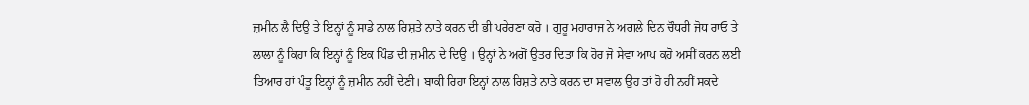ਜ਼ਮੀਨ ਲੈ ਦਿਉ ਤੇ ਇਨ੍ਹਾਂ ਨੂੰ ਸਾਡੇ ਨਾਲ ਰਿਸ਼ਤੇ ਨਾਤੇ ਕਰਨ ਦੀ ਭੀ ਪਰੇਰਣਾ ਕਰੋ । ਗੁਰੂ ਮਹਾਰਾਜ ਨੇ ਅਗਲੇ ਦਿਨ ਚੌਧਰੀ ਜੋਧ ਰਾਓ ਤੇ ਲਾਲਾ ਨੂੰ ਕਿਹਾ ਕਿ ਇਨ੍ਹਾਂ ਨੂੰ ਇਕ ਪਿੰਡ ਦੀ ਜ਼ਮੀਨ ਦੇ ਦਿਉ । ਉਨ੍ਹਾਂ ਨੇ ਅਗੋਂ ਉਤਰ ਦਿਤਾ ਕਿ ਹੋਰ ਜੋ ਸੇਵਾ ਆਪ ਕਹੋ ਅਸੀਂ ਕਰਨ ਲਈ ਤਿਆਰ ਹਾਂ ਪੰਤੂ ਇਨ੍ਹਾਂ ਨੂੰ ਜ਼ਮੀਨ ਨਹੀਂ ਦੇਣੀ। ਬਾਕੀ ਰਿਹਾ ਇਨ੍ਹਾਂ ਨਾਲ ਰਿਸ਼ਤੇ ਨਾਤੇ ਕਰਨ ਦਾ ਸਵਾਲ ਉਹ ਤਾਂ ਹੋ ਹੀ ਨਹੀਂ ਸਕਦੇ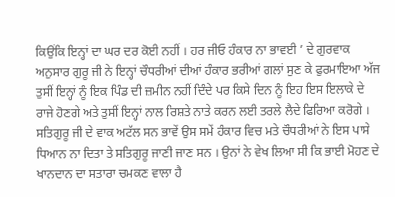ਕਿਉਂਕਿ ਇਨ੍ਹਾਂ ਦਾ ਘਰ ਦਰ ਕੋਈ ਨਹੀਂ । ਹਰ ਜੀਓ ਹੰਕਾਰ ਨਾ ਭਾਵਈ ’ ਦੇ ਗੁਰਵਾਕ ਅਨੁਸਾਰ ਗੁਰੂ ਜੀ ਨੇ ਇਨ੍ਹਾਂ ਚੌਧਰੀਆਂ ਦੀਆਂ ਹੰਕਾਰ ਭਰੀਆਂ ਗਲਾਂ ਸੁਣ ਕੇ ਫੁਰਮਾਇਆ ਅੱਜ ਤੁਸੀਂ ਇਨ੍ਹਾਂ ਨੂੰ ਇਕ ਪਿੰਡ ਦੀ ਜ਼ਮੀਨ ਨਹੀਂ ਦਿੰਦੇ ਪਰ ਕਿਸੇ ਦਿਨ ਨੂੰ ਇਹ ਇਸ ਇਲਾਕੇ ਦੇ ਰਾਜੇ ਹੋਣਗੇ ਅਤੇ ਤੁਸੀਂ ਇਨ੍ਹਾਂ ਨਾਲ ਰਿਸ਼ਤੇ ਨਾਤੇ ਕਰਨ ਲਈ ਤਰਲੇ ਲੈਦੇ ਫਿਰਿਆ ਕਰੋਗੇ । ਸਤਿਗੁਰੂ ਜੀ ਦੇ ਵਾਕ ਅਟੱਲ ਸਨ ਭਾਵੇਂ ਉਸ ਸਮੇਂ ਹੰਕਾਰ ਵਿਚ ਮਤੇ ਚੌਧਰੀਆਂ ਨੇ ਇਸ ਪਾਸੇ ਧਿਆਨ ਨਾ ਦਿਤਾ ਤੇ ਸਤਿਗੁਰੂ ਜਾਣੀ ਜਾਣ ਸਨ । ਉਨਾਂ ਨੇ ਵੇਖ ਲਿਆ ਸੀ ਕਿ ਭਾਈ ਮੋਹਣ ਦੇ ਖਾਨਦਾਨ ਦਾ ਸਤਾਰਾ ਚਮਕਣ ਵਾਲਾ ਹੈ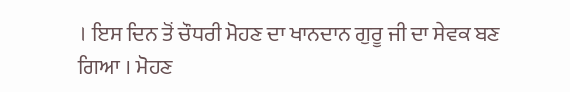। ਇਸ ਦਿਨ ਤੋਂ ਚੌਧਰੀ ਮੋਹਣ ਦਾ ਖਾਨਦਾਨ ਗੁਰੂ ਜੀ ਦਾ ਸੇਵਕ ਬਣ ਗਿਆ । ਮੋਹਣ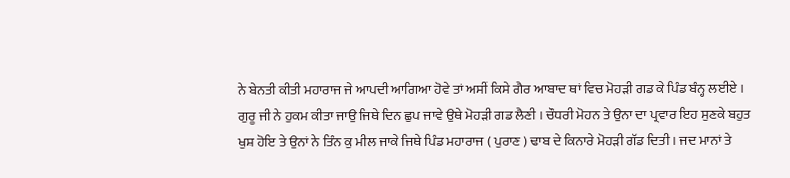ਨੇ ਬੇਨਤੀ ਕੀਤੀ ਮਹਾਰਾਜ ਜੇ ਆਪਦੀ ਆਗਿਆ ਹੋਵੇ ਤਾਂ ਅਸੀਂ ਕਿਸੇ ਗੈਰ ਆਬਾਦ ਥਾਂ ਵਿਚ ਮੋਹੜੀ ਗਡ ਕੇ ਪਿੰਡ ਬੰਨ੍ਹ ਲਈਏ । ਗੁਰੂ ਜੀ ਨੇ ਹੁਕਮ ਕੀਤਾ ਜਾਉ ਜਿਥੇ ਦਿਨ ਛੁਪ ਜਾਵੇ ਉਥੇ ਮੋਹੜੀ ਗਡ ਲੈਣੀ । ਚੌਧਰੀ ਮੋਹਨ ਤੇ ਉਨਾ ਦਾ ਪ੍ਰਵਾਰ ਇਹ ਸੁਣਕੇ ਬਹੁਤ ਖੁਸ਼ ਹੋਇ ਤੇ ਉਨਾਂ ਨੇ ਤਿੰਨ ਕੁ ਮੀਲ ਜਾਕੇ ਜਿਥੇ ਪਿੰਡ ਮਹਾਰਾਜ ( ਪੁਰਾਣ ) ਢਾਬ ਦੇ ਕਿਨਾਰੇ ਮੋਹੜੀ ਗੱਡ ਦਿਤੀ । ਜਦ ਮਾਨਾਂ ਤੇ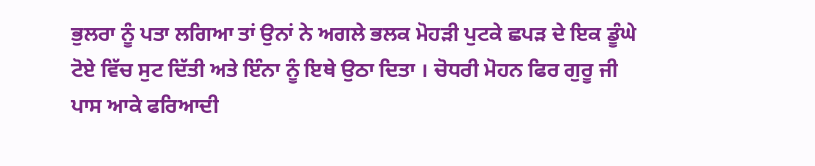ਭੁਲਰਾ ਨੂੰ ਪਤਾ ਲਗਿਆ ਤਾਂ ਉਨਾਂ ਨੇ ਅਗਲੇ ਭਲਕ ਮੋਹੜੀ ਪੁਟਕੇ ਛਪੜ ਦੇ ਇਕ ਡੂੰਘੇ ਟੋਏ ਵਿੱਚ ਸੁਟ ਦਿੱਤੀ ਅਤੇ ਇੰਨਾ ਨੂੰ ਇਥੇ ਉਠਾ ਦਿਤਾ । ਚੋਧਰੀ ਮੋਹਨ ਫਿਰ ਗੁਰੂ ਜੀ ਪਾਸ ਆਕੇ ਫਰਿਆਦੀ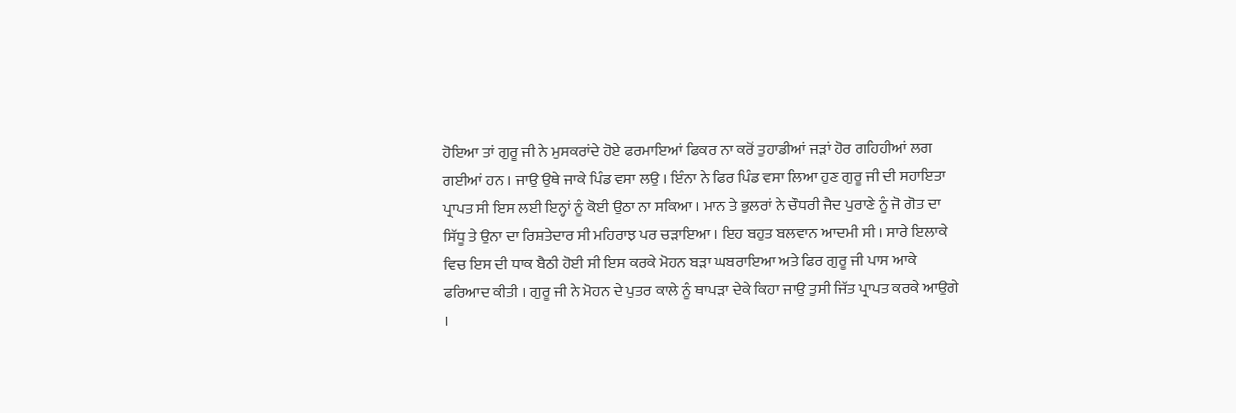ਹੋਇਆ ਤਾਂ ਗੁਰੂ ਜੀ ਨੇ ਮੁਸਕਰਾਂਦੇ ਹੋਏ ਫਰਮਾਇਆਂ ਫਿਕਰ ਨਾ ਕਰੋਂ ਤੁਹਾਡੀਆਂ ਜੜਾਂ ਹੋਰ ਗਹਿਹੀਆਂ ਲਗ ਗਈਆਂ ਹਨ । ਜਾਉ ਉਥੇ ਜਾਕੇ ਪਿੰਡ ਵਸਾ ਲਉ । ਇੰਨਾ ਨੇ ਫਿਰ ਪਿੰਡ ਵਸਾ ਲਿਆ ਹੁਣ ਗੁਰੂ ਜੀ ਦੀ ਸਹਾਇਤਾ ਪ੍ਰਾਪਤ ਸੀ ਇਸ ਲਈ ਇਨ੍ਹਾਂ ਨੂੰ ਕੋਈ ਉਠਾ ਨਾ ਸਕਿਆ । ਮਾਨ ਤੇ ਭੁਲਰਾਂ ਨੇ ਚੌਧਰੀ ਜੈਦ ਪੁਰਾਣੇ ਨੂੰ ਜੋ ਗੋਤ ਦਾ ਸਿੱਧੂ ਤੇ ਉਨਾ ਦਾ ਰਿਸ਼ਤੇਦਾਰ ਸੀ ਮਹਿਰਾਝ ਪਰ ਚੜਾਇਆ । ਇਹ ਬਹੁਤ ਬਲਵਾਨ ਆਦਮੀ ਸੀ । ਸਾਰੇ ਇਲਾਕੇ ਵਿਚ ਇਸ ਦੀ ਧਾਕ ਬੈਠੀ ਹੋਈ ਸੀ ਇਸ ਕਰਕੇ ਮੋਹਨ ਬੜਾ ਘਬਰਾਇਆ ਅਤੇ ਫਿਰ ਗੁਰੂ ਜੀ ਪਾਸ ਆਕੇ ਫਰਿਆਦ ਕੀਤੀ । ਗੁਰੂ ਜੀ ਨੇ ਮੋਹਨ ਦੇ ਪੁਤਰ ਕਾਲੇ ਨੂੰ ਥਾਪੜਾ ਦੇਕੇ ਕਿਹਾ ਜਾਉ ਤੁਸੀ ਜਿੱਤ ਪ੍ਰਾਪਤ ਕਰਕੇ ਆਉਗੇ ।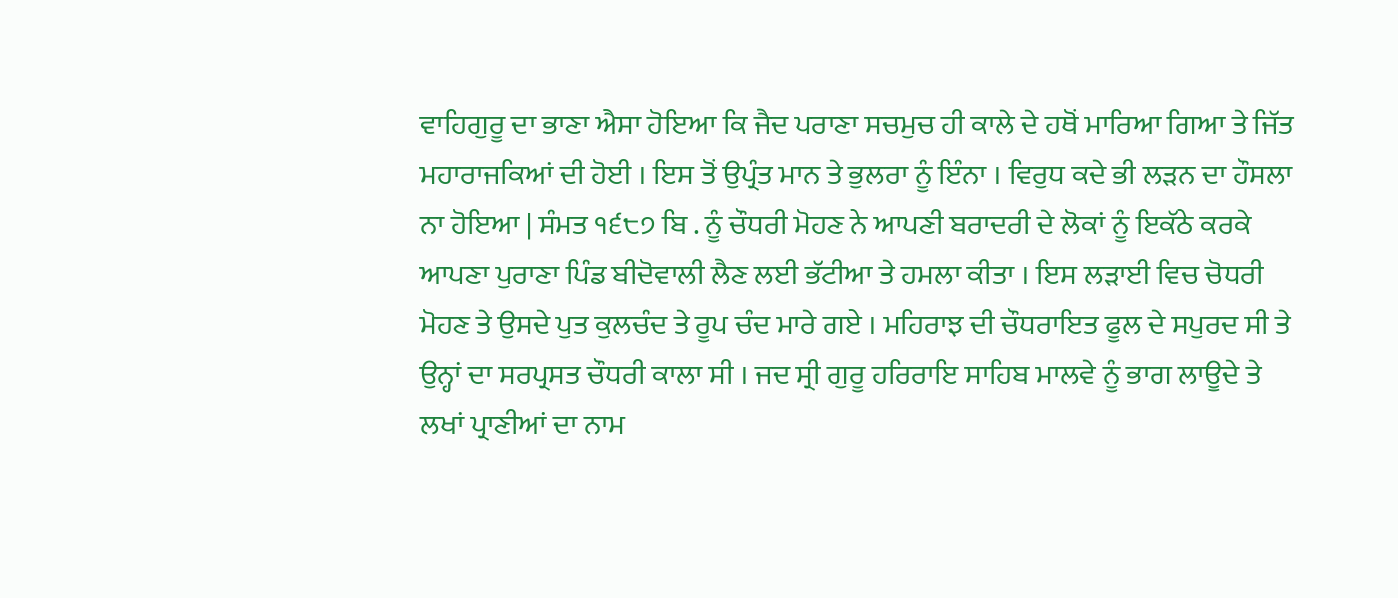ਵਾਹਿਗੁਰੂ ਦਾ ਭਾਣਾ ਐਸਾ ਹੋਇਆ ਕਿ ਜੈਦ ਪਰਾਣਾ ਸਚਮੁਚ ਹੀ ਕਾਲੇ ਦੇ ਹਥੋਂ ਮਾਰਿਆ ਗਿਆ ਤੇ ਜਿੱਤ ਮਹਾਰਾਜਕਿਆਂ ਦੀ ਹੋਈ । ਇਸ ਤੋਂ ਉਪ੍ਰੰਤ ਮਾਨ ਤੇ ਭੁਲਰਾ ਨੂੰ ਇੰਨਾ । ਵਿਰੁਧ ਕਦੇ ਭੀ ਲੜਨ ਦਾ ਹੌਸਲਾ ਨਾ ਹੋਇਆ | ਸੰਮਤ ੧੬੮੭ ਬਿ . ਨੂੰ ਚੌਧਰੀ ਮੋਹਣ ਨੇ ਆਪਣੀ ਬਰਾਦਰੀ ਦੇ ਲੋਕਾਂ ਨੂੰ ਇਕੱਠੇ ਕਰਕੇ ਆਪਣਾ ਪੁਰਾਣਾ ਪਿੰਡ ਬੀਦੋਵਾਲੀ ਲੈਣ ਲਈ ਭੱਟੀਆ ਤੇ ਹਮਲਾ ਕੀਤਾ । ਇਸ ਲੜਾਈ ਵਿਚ ਚੋਧਰੀ ਮੋਹਣ ਤੇ ਉਸਦੇ ਪੁਤ ਕੁਲਚੰਦ ਤੇ ਰੂਪ ਚੰਦ ਮਾਰੇ ਗਏ । ਮਹਿਰਾਝ ਦੀ ਚੌਧਰਾਇਤ ਫੂਲ ਦੇ ਸਪੁਰਦ ਸੀ ਤੇ ਉਨ੍ਹਾਂ ਦਾ ਸਰਪ੍ਰਸਤ ਚੌਧਰੀ ਕਾਲਾ ਸੀ । ਜਦ ਸ੍ਰੀ ਗੁਰੂ ਹਰਿਰਾਇ ਸਾਹਿਬ ਮਾਲਵੇ ਨੂੰ ਭਾਗ ਲਾਊਦੇ ਤੇ ਲਖਾਂ ਪ੍ਰਾਣੀਆਂ ਦਾ ਨਾਮ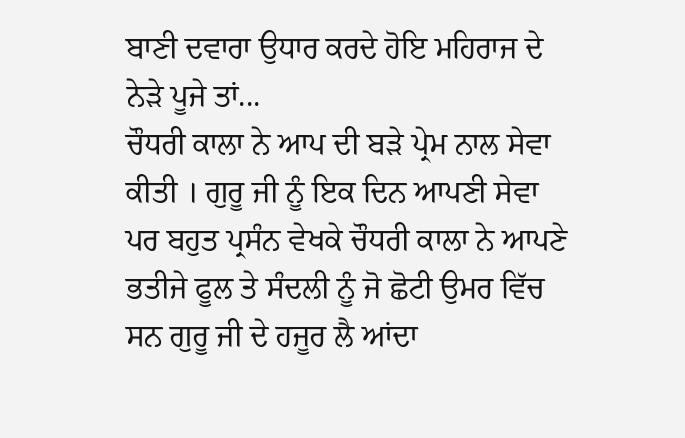ਬਾਣੀ ਦਵਾਰਾ ਉਧਾਰ ਕਰਦੇ ਹੋਇ ਮਹਿਰਾਜ ਦੇ ਨੇੜੇ ਪੂਜੇ ਤਾਂ...
ਚੌਧਰੀ ਕਾਲਾ ਨੇ ਆਪ ਦੀ ਬੜੇ ਪ੍ਰੇਮ ਨਾਲ ਸੇਵਾ ਕੀਤੀ । ਗੁਰੂ ਜੀ ਨੂੰ ਇਕ ਦਿਨ ਆਪਣੀ ਸੇਵਾ ਪਰ ਬਹੁਤ ਪ੍ਰਸੰਨ ਵੇਖਕੇ ਚੌਧਰੀ ਕਾਲਾ ਨੇ ਆਪਣੇ ਭਤੀਜੇ ਫੂਲ ਤੇ ਸੰਦਲੀ ਨੂੰ ਜੋ ਛੋਟੀ ਉਮਰ ਵਿੱਚ ਸਨ ਗੁਰੂ ਜੀ ਦੇ ਹਜੂਰ ਲੈ ਆਂਦਾ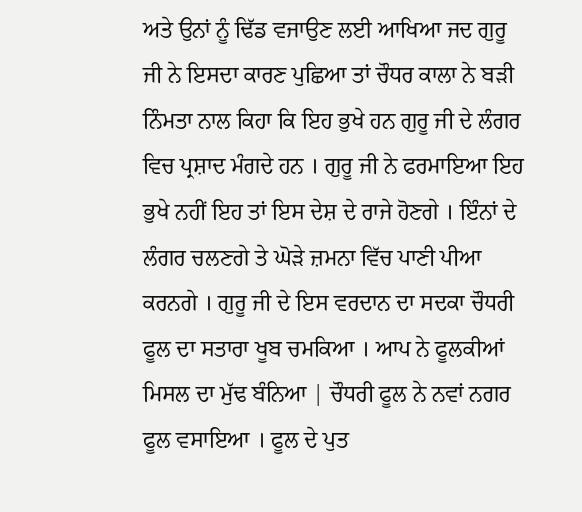ਅਤੇ ਉਨਾਂ ਨੂੰ ਢਿੱਡ ਵਜਾਉਣ ਲਈ ਆਖਿਆ ਜਦ ਗੁਰੂ ਜੀ ਨੇ ਇਸਦਾ ਕਾਰਣ ਪੁਛਿਆ ਤਾਂ ਚੌਧਰ ਕਾਲਾ ਨੇ ਬੜੀ ਨਿੰਮਤਾ ਨਾਲ ਕਿਹਾ ਕਿ ਇਹ ਭੁਖੇ ਹਨ ਗੁਰੂ ਜੀ ਦੇ ਲੰਗਰ ਵਿਚ ਪ੍ਰਸ਼ਾਦ ਮੰਗਦੇ ਹਨ । ਗੁਰੂ ਜੀ ਨੇ ਫਰਮਾਇਆ ਇਹ ਭੁਖੇ ਨਹੀਂ ਇਹ ਤਾਂ ਇਸ ਦੇਸ਼ ਦੇ ਰਾਜੇ ਹੋਣਗੇ । ਇੰਨਾਂ ਦੇ ਲੰਗਰ ਚਲਣਗੇ ਤੇ ਘੋੜੇ ਜ਼ਮਨਾ ਵਿੱਚ ਪਾਣੀ ਪੀਆ ਕਰਨਗੇ । ਗੁਰੂ ਜੀ ਦੇ ਇਸ ਵਰਦਾਨ ਦਾ ਸਦਕਾ ਚੌਧਰੀ ਫੂਲ ਦਾ ਸਤਾਰਾ ਖੂਬ ਚਮਕਿਆ । ਆਪ ਨੇ ਫੂਲਕੀਆਂ ਮਿਸਲ ਦਾ ਮੁੱਢ ਬੰਨਿਆ | ਚੌਧਰੀ ਫੂਲ ਨੇ ਨਵਾਂ ਨਗਰ ਫੂਲ ਵਸਾਇਆ । ਫੂਲ ਦੇ ਪੁਤ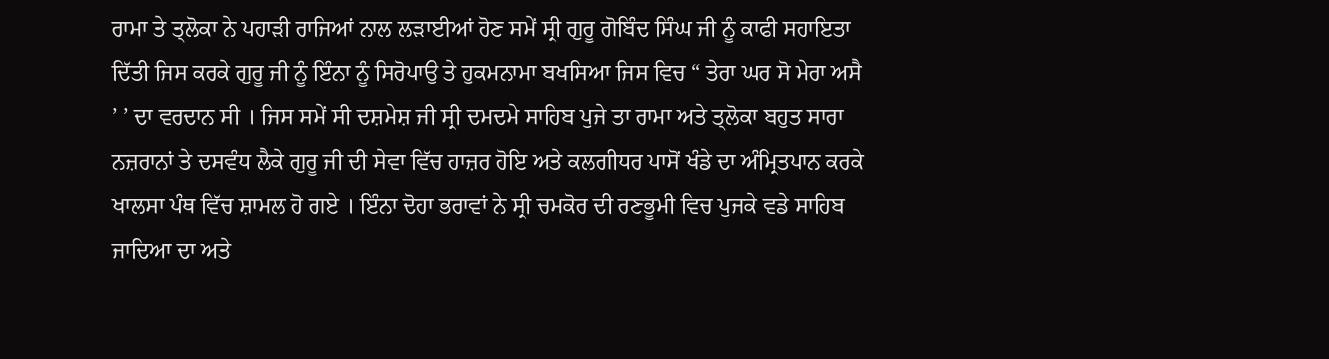ਰਾਮਾ ਤੇ ਤ੍ਲੋਕਾ ਨੇ ਪਹਾੜੀ ਰਾਜਿਆਂ ਨਾਲ ਲੜਾਈਆਂ ਹੋਣ ਸਮੇਂ ਸ੍ਰੀ ਗੁਰੂ ਗੋਬਿੰਦ ਸਿੰਘ ਜੀ ਨੂੰ ਕਾਫੀ ਸਹਾਇਤਾ ਦਿੱਤੀ ਜਿਸ ਕਰਕੇ ਗੁਰੂ ਜੀ ਨੂੰ ਇੰਨਾ ਨੂੰ ਸਿਰੋਪਾਉ ਤੇ ਹੁਕਮਨਾਮਾ ਬਖਸਿਆ ਜਿਸ ਵਿਚ “ ਤੇਰਾ ਘਰ ਸੋ ਮੇਰਾ ਅਸੈ ’ ’ ਦਾ ਵਰਦਾਨ ਸੀ । ਜਿਸ ਸਮੇਂ ਸੀ ਦਸ਼ਮੇਸ਼ ਜੀ ਸ੍ਰੀ ਦਮਦਮੇ ਸਾਹਿਬ ਪੁਜੇ ਤਾ ਰਾਮਾ ਅਤੇ ਤ੍ਲੋਕਾ ਬਹੁਤ ਸਾਰਾ ਨਜ਼ਰਾਨਾਂ ਤੇ ਦਸਵੰਧ ਲੈਕੇ ਗੁਰੂ ਜੀ ਦੀ ਸੇਵਾ ਵਿੱਚ ਹਾਜ਼ਰ ਹੋਇ ਅਤੇ ਕਲਗੀਧਰ ਪਾਸੋਂ ਖੰਡੇ ਦਾ ਅੰਮ੍ਰਿਤਪਾਨ ਕਰਕੇ ਖਾਲਸਾ ਪੰਥ ਵਿੱਚ ਸ਼ਾਮਲ ਹੋ ਗਏ । ਇੰਨਾ ਦੋਹਾ ਭਰਾਵਾਂ ਨੇ ਸ੍ਰੀ ਚਮਕੋਰ ਦੀ ਰਣਭੂਮੀ ਵਿਚ ਪੁਜਕੇ ਵਡੇ ਸਾਹਿਬ ਜਾਦਿਆ ਦਾ ਅਤੇ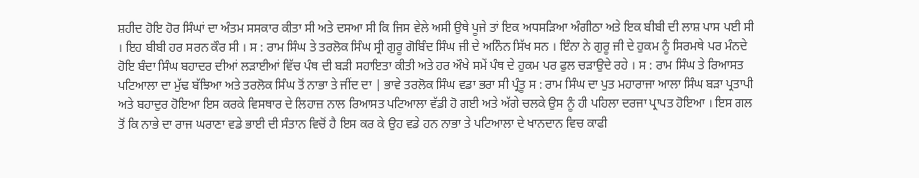ਸ਼ਹੀਦ ਹੋਇ ਹੋਰ ਸਿੰਘਾਂ ਦਾ ਅੰਤਮ ਸਸਕਾਰ ਕੀਤਾ ਸੀ ਅਤੇ ਦਸਆ ਸੀ ਕਿ ਜਿਸ ਵੇਲੇ ਅਸੀ ਉਥੇ ਪੂਜੇ ਤਾਂ ਇਕ ਅਧਸੜਿਆ ਅੰਗੀਠਾ ਅਤੇ ਇਕ ਬੀਬੀ ਦੀ ਲਾਸ਼ ਪਾਸ ਪਈ ਸੀ । ਇਹ ਬੀਬੀ ਹਰ ਸਰਨ ਕੌਰ ਸੀ । ਸ : ਰਾਮ ਸਿੰਘ ਤੇ ਤਰਲੋਕ ਸਿੰਘ ਸ੍ਰੀ ਗੁਰੂ ਗੋਬਿੰਦ ਸਿੰਘ ਜੀ ਦੇ ਅਨਿੰਨ ਸਿੱਖ ਸਨ । ਇੰਨਾ ਨੇ ਗੁਰੂ ਜੀ ਦੇ ਹੁਕਮ ਨੂੰ ਸਿਰਮਥੇ ਪਰ ਮੰਨਦੇ ਹੋਇ ਬੰਦਾ ਸਿੰਘ ਬਹਾਦਰ ਦੀਆਂ ਲੜਾਈਆਂ ਵਿੱਚ ਪੰਥ ਦੀ ਬੜੀ ਸਹਾਇਤਾ ਕੀਤੀ ਅਤੇ ਹਰ ਔਖੇ ਸਮੇਂ ਪੰਥ ਦੇ ਹੁਕਮ ਪਰ ਫੁਲ ਚੜਾਉਦੇ ਰਹੇ । ਸ : ਰਾਮ ਸਿੰਘ ਤੇ ਰਿਆਸਤ ਪਟਿਆਲਾ ਦਾ ਮੁੱਢ ਬੱਝਿਆ ਅਤੇ ਤਰਲੋਕ ਸਿੰਘ ਤੋਂ ਨਾਭਾ ਤੇ ਜੀਂਦ ਦਾ | ਭਾਵੇ ਤਰਲੋਕ ਸਿੰਘ ਵਡਾ ਭਰਾ ਸੀ ਪ੍ਰੰਤੂ ਸ : ਰਾਮ ਸਿੰਘ ਦਾ ਪੁਤ ਮਹਾਰਾਜਾ ਆਲਾ ਸਿੰਘ ਬੜਾ ਪ੍ਰਤਾਪੀ ਅਤੇ ਬਹਾਦੁਰ ਹੋਇਆ ਇਸ ਕਰਕੇ ਵਿਸਥਾਰ ਦੇ ਲਿਹਾਜ਼ ਨਾਲ ਰਿਆਸਤ ਪਟਿਆਲਾ ਵੱਡੀ ਹੋ ਗਈ ਅਤੇ ਅੱਗੇ ਚਲਕੇ ਉਸ ਨੂੰ ਹੀ ਪਹਿਲਾ ਦਰਜਾ ਪ੍ਰਾਪਤ ਹੋਇਆ । ਇਸ ਗਲ ਤੋਂ ਕਿ ਨਾਭੇ ਦਾ ਰਾਜ ਘਰਾਣਾ ਵਡੇ ਭਾਈ ਦੀ ਸੰਤਾਨ ਵਿਚੋਂ ਹੈ ਇਸ ਕਰ ਕੇ ਉਹ ਵਡੇ ਹਨ ਨਾਭਾ ਤੇ ਪਟਿਆਲਾ ਦੇ ਖਾਨਦਾਨ ਵਿਚ ਕਾਫੀ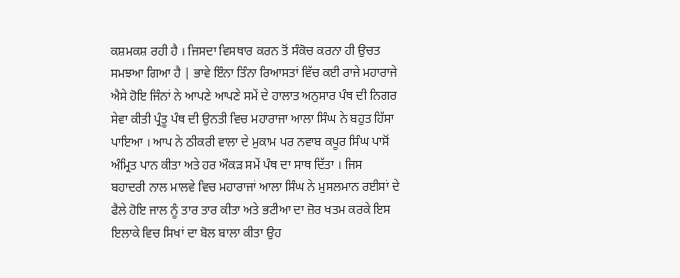ਕਸ਼ਮਕਸ਼ ਰਹੀ ਹੈ । ਜਿਸਦਾ ਵਿਸਥਾਰ ਕਰਨ ਤੋਂ ਸੰਕੋਚ ਕਰਨਾ ਹੀ ਉਚਤ ਸਮਝਆ ਗਿਆ ਹੈ | ਭਾਵੇ ਇੰਨਾ ਤਿੰਨਾ ਰਿਆਸਤਾਂ ਵਿੱਚ ਕਈ ਰਾਜੇ ਮਹਾਰਾਜੇ ਐਸੇ ਹੋਇ ਜਿੰਨਾਂ ਨੇ ਆਪਣੇ ਆਪਣੇ ਸਮੇਂ ਦੇ ਹਾਲਾਤ ਅਨੁਸਾਰ ਪੰਥ ਦੀ ਨਿਗਰ ਸੇਵਾ ਕੀਤੀ ਪ੍ਰੰਤੂ ਪੰਥ ਦੀ ਉਨਤੀ ਵਿਚ ਮਹਾਰਾਜਾ ਆਲਾ ਸਿੰਘ ਨੇ ਬਹੁਤ ਹਿੱਸਾ ਪਾਇਆ । ਆਪ ਨੇ ਠੀਕਰੀ ਵਾਲਾ ਦੇ ਮੁਕਾਮ ਪਰ ਨਵਾਬ ਕਪੂਰ ਸਿੰਘ ਪਾਸੋਂ ਅੰਮ੍ਰਿਤ ਪਾਨ ਕੀਤਾ ਅਤੇ ਹਰ ਔਕੜ ਸਮੇਂ ਪੰਥ ਦਾ ਸਾਥ ਦਿੱਤਾ । ਜਿਸ ਬਹਾਦਰੀ ਨਾਲ ਮਾਲਵੇ ਵਿਚ ਮਹਾਰਾਜਾਂ ਆਲਾ ਸਿੰਘ ਨੇ ਮੁਸਲਮਾਨ ਰਈਸਾਂ ਦੇ ਫੈਲੇ ਹੋਇ ਜਾਲ ਨੂੰ ਤਾਰ ਤਾਰ ਕੀਤਾ ਅਤੇ ਭਟੀਆ ਦਾ ਜ਼ੋਰ ਖਤਮ ਕਰਕੇ ਇਸ ਇਲਾਕੇ ਵਿਚ ਸਿਖਾਂ ਦਾ ਬੋਲ ਬਾਲਾ ਕੀਤਾ ਉਹ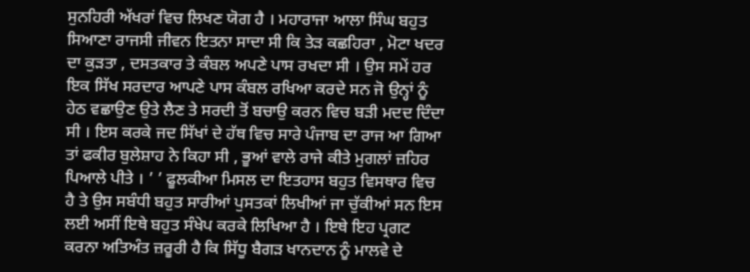ਸੁਨਹਿਰੀ ਅੱਖਰਾਂ ਵਿਚ ਲਿਖਣ ਯੋਗ ਹੈ । ਮਹਾਰਾਜਾ ਆਲਾ ਸਿੰਘ ਬਹੁਤ ਸਿਆਣਾ ਰਾਜਸੀ ਜੀਵਨ ਇਤਨਾ ਸਾਦਾ ਸੀ ਕਿ ਤੇੜ ਕਛਹਿਰਾ , ਮੋਟਾ ਖਦਰ ਦਾ ਕੁੜਤਾ , ਦਸਤਕਾਰ ਤੇ ਕੰਬਲ ਅਪਣੇ ਪਾਸ ਰਖਦਾ ਸੀ । ਉਸ ਸਮੇਂ ਹਰ ਇਕ ਸਿੱਖ ਸਰਦਾਰ ਆਪਣੇ ਪਾਸ ਕੰਬਲ ਰਖਿਆ ਕਰਦੇ ਸਨ ਜੋ ਉਨ੍ਹਾਂ ਨੂੰ ਹੇਠ ਵਛਾਉਣ ਉਤੇ ਲੈਣ ਤੇ ਸਰਦੀ ਤੋਂ ਬਚਾਉ ਕਰਨ ਵਿਚ ਬੜੀ ਮਦਦ ਦਿੰਦਾ ਸੀ । ਇਸ ਕਰਕੇ ਜਦ ਸਿੱਖਾਂ ਦੇ ਹੱਥ ਵਿਚ ਸਾਰੇ ਪੰਜਾਬ ਦਾ ਰਾਜ ਆ ਗਿਆ ਤਾਂ ਫਕੀਰ ਬੁਲੇਸ਼ਾਹ ਨੇ ਕਿਹਾ ਸੀ , ਭੂਆਂ ਵਾਲੇ ਰਾਜੇ ਕੀਤੇ ਮੁਗਲਾਂ ਜ਼ਹਿਰ ਪਿਆਲੇ ਪੀਤੇ । ’ ’ ਫੂਲਕੀਆ ਮਿਸਲ ਦਾ ਇਤਹਾਸ ਬਹੁਤ ਵਿਸਥਾਰ ਵਿਚ ਹੈ ਤੇ ਉਸ ਸਬੰਧੀ ਬਹੁਤ ਸਾਰੀਆਂ ਪੁਸਤਕਾਂ ਲਿਖੀਆਂ ਜਾ ਚੁੱਕੀਆਂ ਸਨ ਇਸ ਲਈ ਅਸੀਂ ਇਥੇ ਬਹੁਤ ਸੰਖੇਪ ਕਰਕੇ ਲਿਖਿਆ ਹੈ । ਇਥੇ ਇਹ ਪ੍ਰਗਟ ਕਰਨਾ ਅਤਿਅੰਤ ਜ਼ਰੂਰੀ ਹੈ ਕਿ ਸਿੱਧੂ ਬੈਗੜ ਖਾਨਦਾਨ ਨੂੰ ਮਾਲਵੇ ਦੇ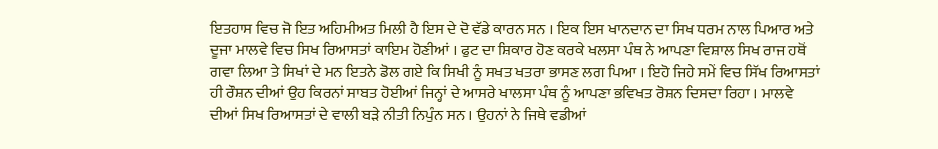ਇਤਹਾਸ ਵਿਚ ਜੋ ਇਤ ਅਹਿਮੀਅਤ ਮਿਲੀ ਹੈ ਇਸ ਦੇ ਦੋ ਵੱਡੇ ਕਾਰਨ ਸਨ । ਇਕ ਇਸ ਖਾਨਦਾਨ ਦਾ ਸਿਖ ਧਰਮ ਨਾਲ ਪਿਆਰ ਅਤੇ ਦੂਜਾ ਮਾਲਵੇ ਵਿਚ ਸਿਖ ਰਿਆਸਤਾਂ ਕਾਇਮ ਹੋਣੀਆਂ । ਫੁਟ ਦਾ ਸ਼ਿਕਾਰ ਹੋਣ ਕਰਕੇ ਖਲਸਾ ਪੰਥ ਨੇ ਆਪਣਾ ਵਿਸ਼ਾਲ ਸਿਖ ਰਾਜ ਹਥੋਂ ਗਵਾ ਲਿਆ ਤੇ ਸਿਖਾਂ ਦੇ ਮਨ ਇਤਨੇ ਡੋਲ ਗਏ ਕਿ ਸਿਖੀ ਨੂੰ ਸਖਤ ਖਤਰਾ ਭਾਸਣ ਲਗ ਪਿਆ । ਇਹੋ ਜਿਹੇ ਸਮੇਂ ਵਿਚ ਸਿੱਖ ਰਿਆਸਤਾਂ ਹੀ ਰੌਸ਼ਨ ਦੀਆਂ ਉਹ ਕਿਰਨਾਂ ਸਾਬਤ ਹੋਈਆਂ ਜਿਨ੍ਹਾਂ ਦੇ ਆਸਰੇ ਖਾਲਸਾ ਪੰਥ ਨੂੰ ਆਪਣਾ ਭਵਿਖਤ ਰੋਸ਼ਨ ਦਿਸਦਾ ਰਿਹਾ । ਮਾਲਵੇ ਦੀਆਂ ਸਿਖ ਰਿਆਸਤਾਂ ਦੇ ਵਾਲੀ ਬੜੇ ਨੀਤੀ ਨਿਪੁੰਨ ਸਨ । ਉਹਨਾਂ ਨੇ ਜਿਥੇ ਵਡੀਆਂ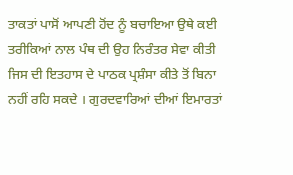ਤਾਕਤਾਂ ਪਾਸੋਂ ਆਪਣੀ ਹੋਂਦ ਨੂੰ ਬਚਾਇਆ ਉਥੇ ਕਈ ਤਰੀਕਿਆਂ ਨਾਲ ਪੰਥ ਦੀ ਉਹ ਨਿਰੰਤਰ ਸੇਵਾ ਕੀਤੀ ਜਿਸ ਦੀ ਇਤਹਾਸ ਦੇ ਪਾਠਕ ਪ੍ਰਸ਼ੰਸਾ ਕੀਤੇ ਤੋਂ ਬਿਨਾ ਨਹੀਂ ਰਹਿ ਸਕਦੇ । ਗੁਰਦਵਾਰਿਆਂ ਦੀਆਂ ਇਮਾਰਤਾਂ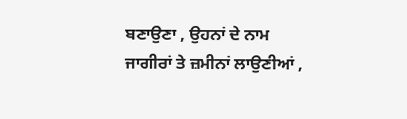ਬਣਾਉਣਾ , ਉਹਨਾਂ ਦੇ ਨਾਮ ਜਾਗੀਰਾਂ ਤੇ ਜ਼ਮੀਨਾਂ ਲਾਉਣੀਆਂ ,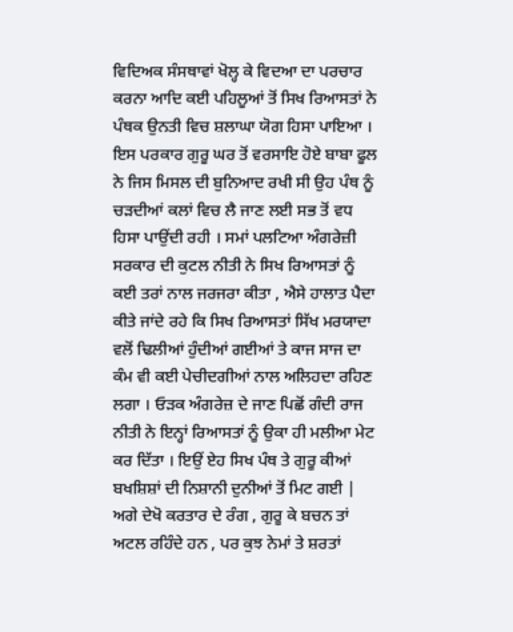ਵਿਦਿਅਕ ਸੰਸਥਾਵਾਂ ਖੋਲ੍ਹ ਕੇ ਵਿਦਆ ਦਾ ਪਰਚਾਰ ਕਰਨਾ ਆਦਿ ਕਈ ਪਹਿਲੂਆਂ ਤੋਂ ਸਿਖ ਰਿਆਸਤਾਂ ਨੇ ਪੰਥਕ ਉਨਤੀ ਵਿਚ ਸ਼ਲਾਘਾ ਯੋਗ ਹਿਸਾ ਪਾਇਆ । ਇਸ ਪਰਕਾਰ ਗੁਰੂ ਘਰ ਤੋਂ ਵਰਸਾਇ ਹੋਏ ਬਾਬਾ ਫੂਲ ਨੇ ਜਿਸ ਮਿਸਲ ਦੀ ਬੁਨਿਆਦ ਰਖੀ ਸੀ ਉਹ ਪੰਥ ਨੂੰ ਚੜਦੀਆਂ ਕਲਾਂ ਵਿਚ ਲੈ ਜਾਣ ਲਈ ਸਭ ਤੋਂ ਵਧ ਹਿਸਾ ਪਾਉਂਦੀ ਰਹੀ । ਸਮਾਂ ਪਲਟਿਆ ਅੰਗਰੇਜ਼ੀ ਸਰਕਾਰ ਦੀ ਕੁਟਲ ਨੀਤੀ ਨੇ ਸਿਖ ਰਿਆਸਤਾਂ ਨੂੰ ਕਈ ਤਰਾਂ ਨਾਲ ਜਰਜਰਾ ਕੀਤਾ , ਐਸੇ ਹਾਲਾਤ ਪੈਦਾ ਕੀਤੇ ਜਾਂਦੇ ਰਹੇ ਕਿ ਸਿਖ ਰਿਆਸਤਾਂ ਸਿੱਖ ਮਰਯਾਦਾ ਵਲੋਂ ਢਿਲੀਆਂ ਹੁੰਦੀਆਂ ਗਈਆਂ ਤੇ ਕਾਜ ਸਾਜ ਦਾ ਕੰਮ ਵੀ ਕਈ ਪੇਚੀਦਗੀਆਂ ਨਾਲ ਅਲਿਹਦਾ ਰਹਿਣ ਲਗਾ । ਓੜਕ ਅੰਗਰੇਜ਼ ਦੇ ਜਾਣ ਪਿਛੋਂ ਗੰਦੀ ਰਾਜ ਨੀਤੀ ਨੇ ਇਨ੍ਹਾਂ ਰਿਆਸਤਾਂ ਨੂੰ ਉਕਾ ਹੀ ਮਲੀਆ ਮੇਟ ਕਰ ਦਿੱਤਾ । ਇਉਂ ਏਹ ਸਿਖ ਪੰਥ ਤੇ ਗੁਰੂ ਕੀਆਂ ਬਖਸ਼ਿਸ਼ਾਂ ਦੀ ਨਿਸ਼ਾਨੀ ਦੁਨੀਆਂ ਤੋਂ ਮਿਟ ਗਈ | ਅਗੇ ਦੇਖੋ ਕਰਤਾਰ ਦੇ ਰੰਗ , ਗੁਰੂ ਕੇ ਬਚਨ ਤਾਂ ਅਟਲ ਰਹਿੰਦੇ ਹਨ , ਪਰ ਕੁਝ ਨੇਮਾਂ ਤੇ ਸ਼ਰਤਾਂ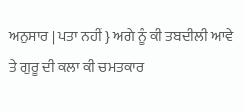ਅਨੁਸਾਰ | ਪਤਾ ਨਹੀਂ } ਅਗੇ ਨੂੰ ਕੀ ਤਬਦੀਲੀ ਆਵੇ ਤੇ ਗੁਰੂ ਦੀ ਕਲਾ ਕੀ ਚਮਤਕਾਰ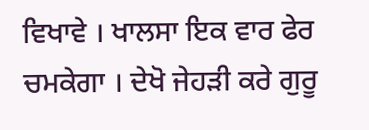ਵਿਖਾਵੇ । ਖਾਲਸਾ ਇਕ ਵਾਰ ਫੇਰ ਚਮਕੇਗਾ । ਦੇਖੋ ਜੇਹੜੀ ਕਰੇ ਗੁਰੂ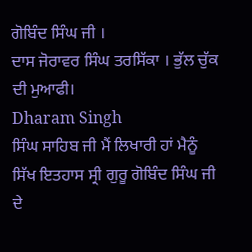ਗੋਬਿੰਦ ਸਿੰਘ ਜੀ ।
ਦਾਸ ਜੋਰਾਵਰ ਸਿੰਘ ਤਰਸਿੱਕਾ । ਭੁੱਲ ਚੁੱਕ ਦੀ ਮੁਆਫੀ।
Dharam Singh
ਸਿੰਘ ਸਾਹਿਬ ਜੀ ਮੈਂ ਲਿਖਾਰੀ ਹਾਂ ਮੈਨੂੰ ਸਿੱਖ ਇਤਹਾਸ ਸ੍ਰੀ ਗੁਰੂ ਗੋਬਿੰਦ ਸਿੰਘ ਜੀ ਦੇ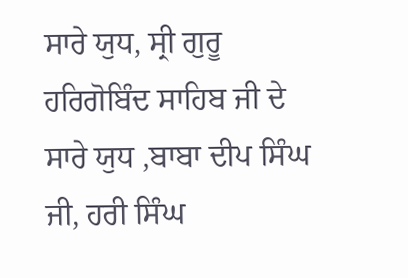ਸਾਰੇ ਯੁਧ, ਸ੍ਰੀ ਗੁਰੂ ਹਰਿਗੋਬਿੰਦ ਸਾਹਿਬ ਜੀ ਦੇ ਸਾਰੇ ਯੁਧ ,ਬਾਬਾ ਦੀਪ ਸਿੰਘ ਜੀ, ਹਰੀ ਸਿੰਘ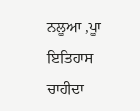ਨਲੂਆ ,ਪੂਾ ਇਤਿਹਾਸ ਚਾਹੀਦਾ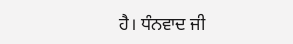ਹੈ। ਧੰਨਵਾਦ ਜੀ